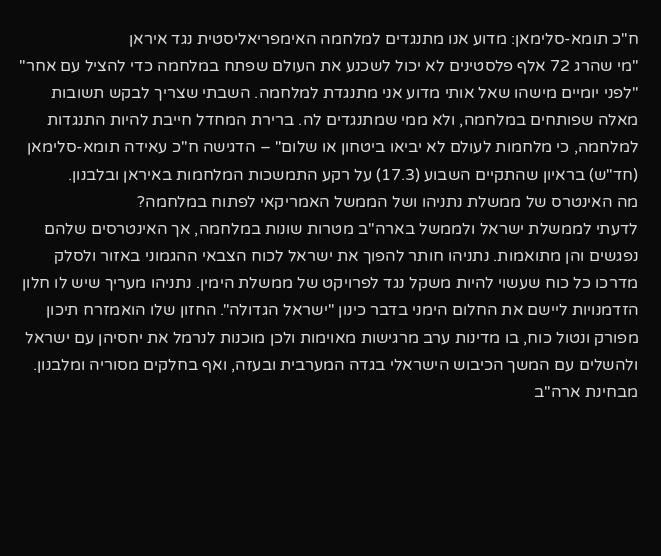ח"כ תומא-סלימאן: מדוע אנו מתנגדים למלחמה האימפריאליסטית נגד איראן
"מי שהרג 72 אלף פלסטינים לא יכול לשכנע את העולם שפתח במלחמה כדי להציל עם אחר"
"לפני יומיים מישהו שאל אותי מדוע אני מתנגדת למלחמה. השבתי שצריך לבקש תשובות מאלה שפותחים במלחמה, ולא ממי שמתנגדים לה. ברירת המחדל חייבת להיות התנגדות למלחמה, כי מלחמות לעולם לא יביאו ביטחון או שלום" – הדגישה ח"כ עאידה תומא-סלימאן (חד"ש) בראיון שהתקיים השבוע (17.3) על רקע התמשכות המלחמות באיראן ובלבנון.
מה האינטרס של ממשלת נתניהו ושל הממשל האמריקאי לפתוח במלחמה?
לדעתי לממשלת ישראל ולממשל בארה"ב מטרות שונות במלחמה, אך האינטרסים שלהם נפגשים והן מתואמות. נתניהו חותר להפוך את ישראל לכוח הצבאי ההגמוני באזור ולסלק מדרכו כל כוח שעשוי להיות משקל נגד לפרויקט של ממשלת הימין. נתניהו מעריך שיש לו חלון הזדמנויות ליישם את החלום הימני בדבר כינון "ישראל הגדולה". החזון שלו הואמזרח תיכון מפורק ונטול כוח, בו מדינות ערב מרגישות מאוימות ולכן מוכנות לנרמל את יחסיהן עם ישראל ולהשלים עם המשך הכיבוש הישראלי בגדה המערבית ובעזה, ואף בחלקים מסוריה ומלבנון.
מבחינת ארה"ב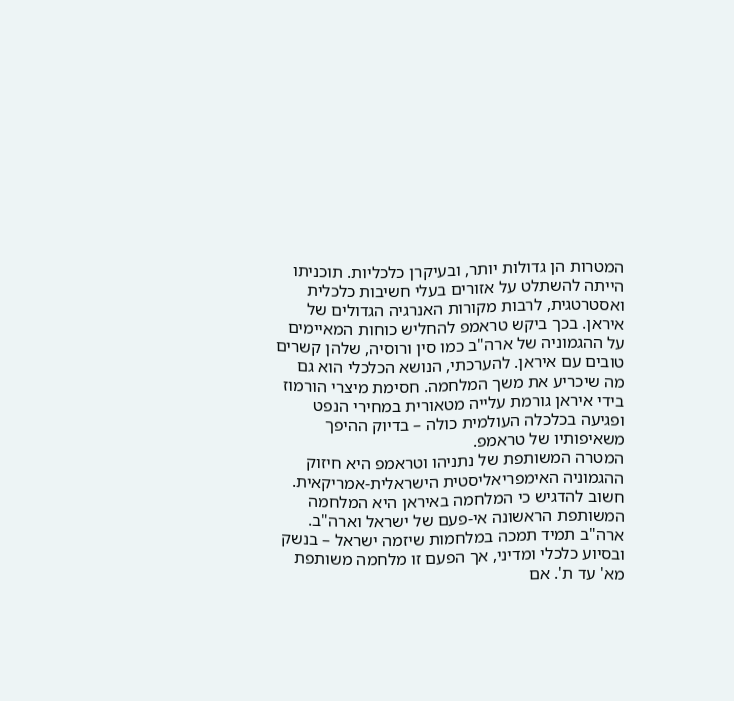המטרות הן גדולות יותר, ובעיקרן כלכליות. תוכניתו הייתה להשתלט על אזורים בעלי חשיבות כלכלית ואסטרטגית, לרבות מקורות האנרגיה הגדולים של איראן. בכך ביקש טראמפ להחליש כוחות המאיימים על ההגמוניה של ארה"ב כמו סין ורוסיה, שלהן קשרים טובים עם איראן. להערכתי, הנושא הכלכלי הוא גם מה שיכריע את משך המלחמה. חסימת מיצרי הורמוז בידי איראן גורמת עלייה מטאורית במחירי הנפט ופגיעה בכלכלה העולמית כולה – בדיוק ההיפך משאיפותיו של טראמפ.
המטרה המשותפת של נתניהו וטראמפ היא חיזוק ההגמוניה האימפריאליסטית הישראלית-אמריקאית. חשוב להדגיש כי המלחמה באיראן היא המלחמה המשותפת הראשונה אי-פעם של ישראל וארה"ב. ארה"ב תמיד תמכה במלחמות שיזמה ישראל – בנשק ובסיוע כלכלי ומדיני, אך הפעם זו מלחמה משותפת מא' עד ת'. אם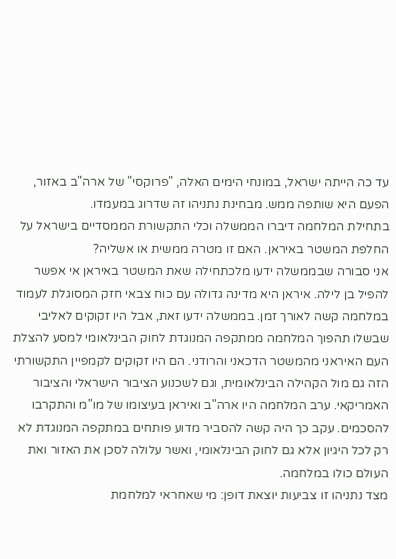עד כה הייתה ישראל, במונחי הימים האלה, "פרוקסי" של ארה"ב באזור, הפעם היא שותפה ממש. מבחינת נתניהו זה שדרוג במעמדו.
בתחילת המלחמה דיברו הממשלה וכלי התקשורת הממסדיים בישראל על החלפת המשטר באיראן. האם זו מטרה ממשית או אשליה?
אני סבורה שבממשלה ידעו מלכתחילה שאת המשטר באיראן אי אפשר להפיל בן לילה. איראן היא מדינה גדולה עם כוח צבאי חזק המסוגלת לעמוד במלחמה קשה לאורך זמן. בממשלה ידעו זאת, אבל היו זקוקים לאליבי שבשלו תהפוך המלחמה ממתקפה המנוגדת לחוק הבינלאומי למסע להצלת העם האיראני מהמשטר הדכאני והרודני. הם היו זקוקים לקמפיין התקשורתי הזה גם מול הקהילה הבינלאומית, וגם לשכנוע הציבור הישראלי והציבור האמריקאי. ערב המלחמה היו ארה"ב ואיראן בעיצומו של מו"מ והתקרבו להסכמים. עקב כך היה קשה להסביר מדוע פותחים במתקפה המנוגדת לא רק לכל היגיון אלא גם לחוק הבינלאומי, ואשר עלולה לסכן את האזור ואת העולם כולו במלחמה.
מצד נתניהו זו צביעות יוצאת דופן: מי שאחראי למלחמת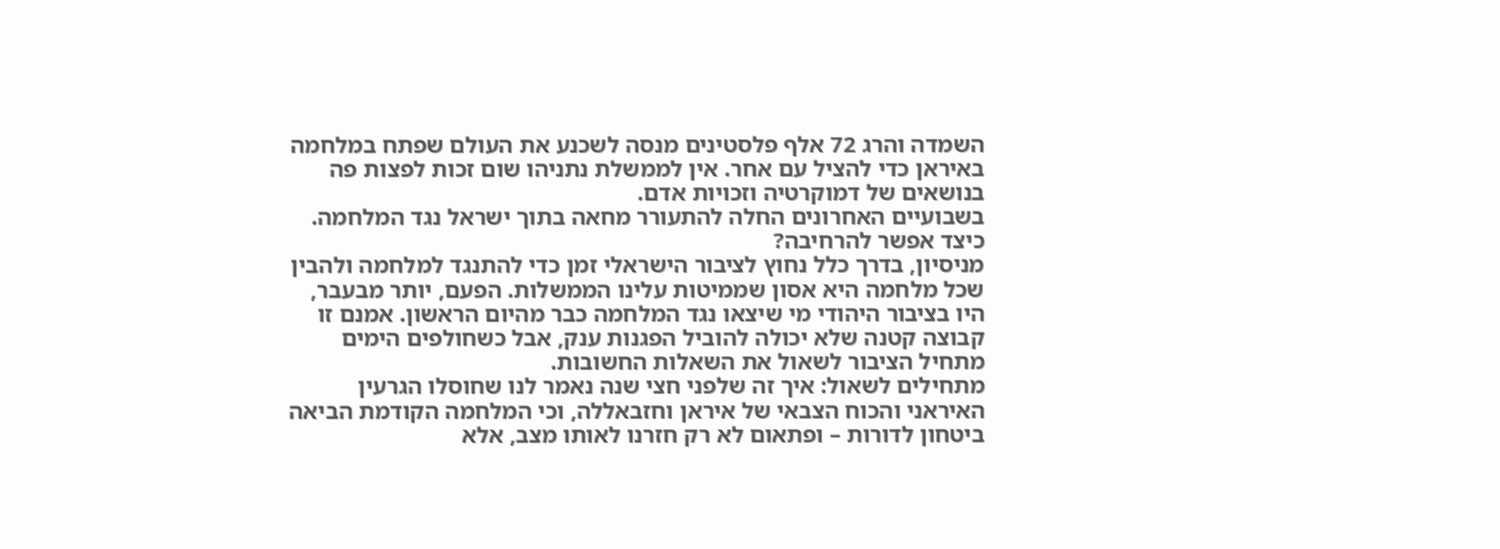השמדה והרג 72 אלף פלסטינים מנסה לשכנע את העולם שפתח במלחמה באיראן כדי להציל עם אחר. אין לממשלת נתניהו שום זכות לפצות פה בנושאים של דמוקרטיה וזכויות אדם.
בשבועיים האחרונים החלה להתעורר מחאה בתוך ישראל נגד המלחמה. כיצד אפשר להרחיבה?
מניסיון, בדרך כלל נחוץ לציבור הישראלי זמן כדי להתנגד למלחמה ולהבין שכל מלחמה היא אסון שממיטות עלינו הממשלות. הפעם, יותר מבעבר, היו בציבור היהודי מי שיצאו נגד המלחמה כבר מהיום הראשון. אמנם זו קבוצה קטנה שלא יכולה להוביל הפגנות ענק, אבל כשחולפים הימים מתחיל הציבור לשאול את השאלות החשובות.
מתחילים לשאול: איך זה שלפני חצי שנה נאמר לנו שחוסלו הגרעין האיראני והכוח הצבאי של איראן וחזבאללה, וכי המלחמה הקודמת הביאה ביטחון לדורות – ופתאום לא רק חזרנו לאותו מצב, אלא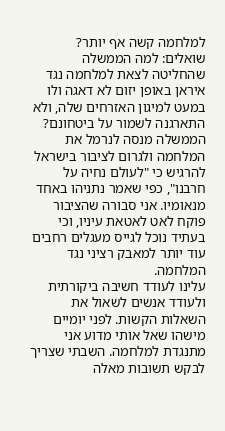למלחמה קשה אף יותר? שואלים: למה הממשלה שהחליטה לצאת למלחמה נגד איראן באופן יזום לא דאגה ולו במעט למיגון האזרחים שלה, ולא התארגנה לשמור על ביטחונם?
הממשלה מנסה לנרמל את המלחמה ולגרום לציבור בישראל להרגיש כי "לעולם נחיה על חרבנו", כפי שאמר נתניהו באחד מנאומיו. אני סבורה שהציבור פוקח לאט לאטאת עיניו, וכי בעתיד נוכל לגייס מעגלים רחבים עוד יותר למאבק רציני נגד המלחמה.
עלינו לעודד חשיבה ביקורתית ולעודד אנשים לשאול את השאלות הקשות. לפני יומיים מישהו שאל אותי מדוע אני מתנגדת למלחמה. השבתי שצריך לבקש תשובות מאלה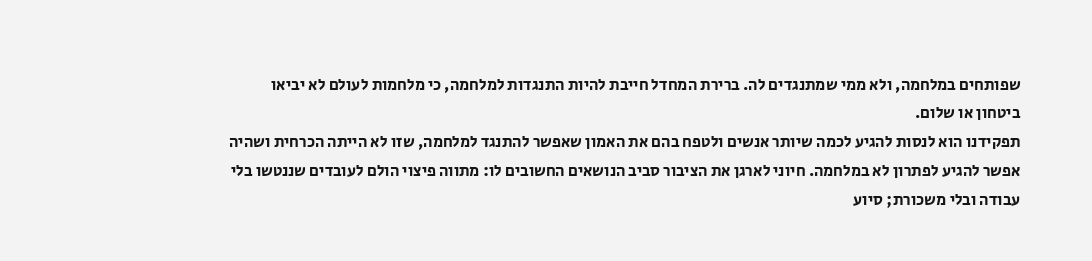שפותחים במלחמה, ולא ממי שמתנגדים לה. ברירת המחדל חייבת להיות התנגדות למלחמה, כי מלחמות לעולם לא יביאו ביטחון או שלום.
תפקידנו הוא לנסות להגיע לכמה שיותר אנשים ולטפח בהם את האמון שאפשר להתנגד למלחמה, שזו לא הייתה הכרחית ושהיה אפשר להגיע לפתרון לא במלחמה. חיוני לארגן את הציבור סביב הנושאים החשובים לו: מתווה פיצוי הולם לעובדים שננטשו בלי עבודה ובלי משכורת; סיוע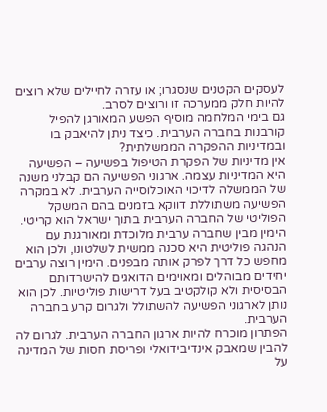לעסקים הקטנים שנסגרו; או עזרה לחיילים שלא רוצים להיות חלק ממערכה זו ורוצים לסרב.
גם בימי המלחמה מוסיף הפשע המאורגן להפיל קורבנות בחברה הערבית. כיצד ניתן להיאבק בו ובמדיניות ההפקרה הממשלתית?
אין מדיניות של הפקרת הטיפול בפשיעה – הפשיעה היא המדיניות עצמה. ארגוני הפשיעה הם קבלני משנה של הממשלה לדיכוי האוכלוסייה הערבית. לא במקרה הפשיעה משתוללת דווקא בזמנים בהם המשקל הפוליטי של החברה הערבית בתוך ישראל הוא קריטי. הימין מבין שחברה ערבית מלוכדת ומאורגנת עם הנהגה פוליטית היא סכנה ממשית לשלטונו, ולכן הוא מחפש כל דרך לפרק אותה מבפנים. הימין רוצה ערבים יחידים מבוהלים ומאוימים הדואגים להישרדותם הבסיסית ולא קולקטיב בעל דרישות פוליטיות. לכן הוא נותן לארגוני הפשיעה להשתולל ולגרום קרע בחברה הערבית.
הפתרון מוכרח להיות ארגון החברה הערבית. לגרום לה להבין שמאבק אינדיבידואלי ופריסת חסות של המדינה על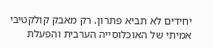יחידים לא תביא פתרון. רק מאבק קולקטיבי אמיתי של האוכלוסייה הערבית והפעלת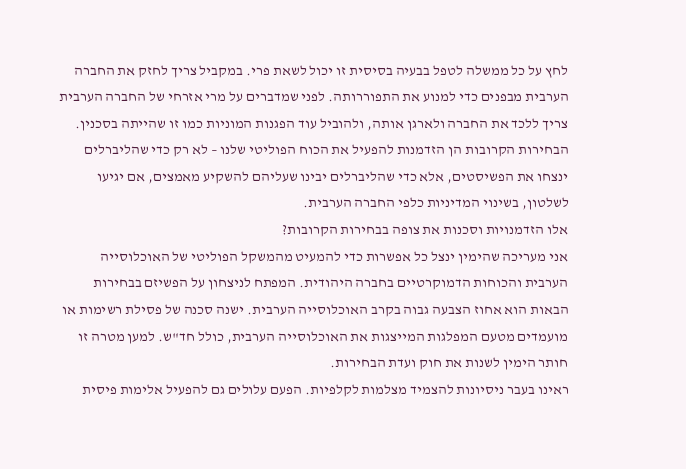לחץ על כל ממשלה לטפל בבעיה בסיסית זו יכול לשאת פרי. במקביל צריך לחזק את החברה הערבית מבפנים כדי למנוע את התפוררותה. לפני שמדברים על מרי אזרחי של החברה הערבית צריך ללכד את החברה ולארגן אותה, ולהוביל עוד הפגנות המוניות כמו זו שהייתה בסכנין.
הבחירות הקרובות הן הזדמנות להפעיל את הכוח הפוליטי שלנו – לא רק כדי שהליברלים ינצחו את הפשיסטים, אלא כדי שהליברלים יבינו שעליהם להשקיע מאמצים, אם יגיעו לשלטון, בשינוי המדיניות כלפי החברה הערבית.
אלו הזדמנויות וסכנות את צופה בבחירות הקרובות?
אני מעריכה שהימין ינצל כל אפשרות כדי להמעיט מהמשקל הפוליטי של האוכלוסייה הערבית והכוחות הדמוקרטיים בחברה היהודית. המפתח לניצחון על הפשיזם בבחירות הבאות הוא אחוז הצבעה גבוה בקרב האוכלוסייה הערבית. ישנה סכנה של פסילת רשימות או מועמדים מטעם המפלגות המייצגות את האוכלוסייה הערבית, כולל חד"ש. למען מטרה זו חותר הימין לשנות את חוק ועדת הבחירות.
ראינו בעבר ניסיונות להצמיד מצלמות לקלפיות. הפעם עלולים גם להפעיל אלימות פיסית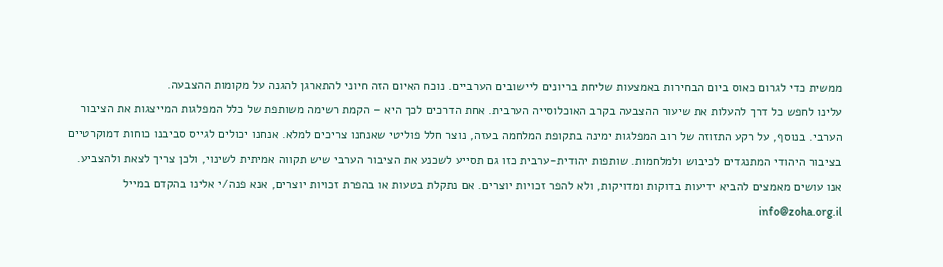ממשית כדי לגרום כאוס ביום הבחירות באמצעות שליחת בריונים ליישובים הערביים. נוכח האיום הזה חיוני להתארגן להגנה על מקומות ההצבעה.
עלינו לחפש כל דרך להעלות את שיעור ההצבעה בקרב האוכלוסייה הערבית. אחת הדרכים לכך היא – הקמת רשימה משותפת של כלל המפלגות המייצגות את הציבור הערבי. בנוסף, על רקע התזוזה של רוב המפלגות ימינה בתקופת המלחמה בעזה, נוצר חלל פוליטי שאנחנו צריכים למלא. אנחנו יכולים לגייס סביבנו כוחות דמוקרטיים בציבור היהודי המתנגדים לכיבוש ולמלחמות. שותפות יהודית-ערבית כזו גם תסייע לשכנע את הציבור הערבי שיש תקווה אמיתית לשינוי, ולכן צריך לצאת ולהצביע.
אנו עושים מאמצים להביא ידיעות בדוקות ומדויקות, ולא להפר זכויות יוצרים. אם נתקלת בטעות או בהפרת זכויות יוצרים, אנא פנה/י אלינו בהקדם במייל info@zoha.org.il